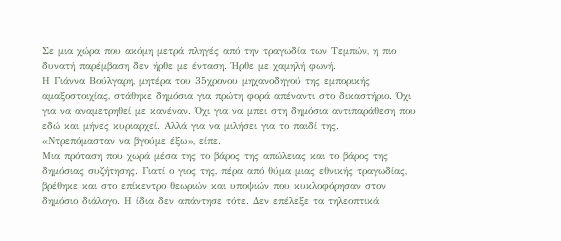Σε μια χώρα που ακόμη μετρά πληγές από την τραγωδία των Τεμπών, η πιο δυνατή παρέμβαση δεν ήρθε με ένταση. Ήρθε με χαμηλή φωνή.
Η Γιάννα Βούλγαρη, μητέρα του 35χρονου μηχανοδηγού της εμπορικής αμαξοστοιχίας, στάθηκε δημόσια για πρώτη φορά απέναντι στο δικαστήριο. Όχι για να αναμετρηθεί με κανέναν. Όχι για να μπει στη δημόσια αντιπαράθεση που εδώ και μήνες κυριαρχεί. Αλλά για να μιλήσει για το παιδί της.
«Ντρεπόμασταν να βγούμε έξω», είπε.
Μια πρόταση που χωρά μέσα της το βάρος της απώλειας και το βάρος της δημόσιας συζήτησης. Γιατί ο γιος της, πέρα από θύμα μιας εθνικής τραγωδίας, βρέθηκε και στο επίκεντρο θεωριών και υποψιών που κυκλοφόρησαν στον δημόσιο διάλογο. Η ίδια δεν απάντησε τότε. Δεν επέλεξε τα τηλεοπτικά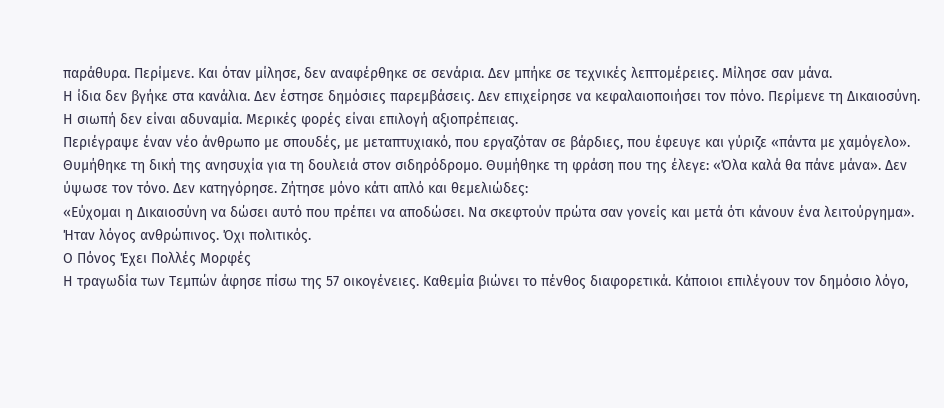παράθυρα. Περίμενε. Και όταν μίλησε, δεν αναφέρθηκε σε σενάρια. Δεν μπήκε σε τεχνικές λεπτομέρειες. Μίλησε σαν μάνα.
Η ίδια δεν βγήκε στα κανάλια. Δεν έστησε δημόσιες παρεμβάσεις. Δεν επιχείρησε να κεφαλαιοποιήσει τον πόνο. Περίμενε τη Δικαιοσύνη. Η σιωπή δεν είναι αδυναμία. Μερικές φορές είναι επιλογή αξιοπρέπειας.
Περιέγραψε έναν νέο άνθρωπο με σπουδές, με μεταπτυχιακό, που εργαζόταν σε βάρδιες, που έφευγε και γύριζε «πάντα με χαμόγελο». Θυμήθηκε τη δική της ανησυχία για τη δουλειά στον σιδηρόδρομο. Θυμήθηκε τη φράση που της έλεγε: «Όλα καλά θα πάνε μάνα». Δεν ύψωσε τον τόνο. Δεν κατηγόρησε. Ζήτησε μόνο κάτι απλό και θεμελιώδες:
«Εύχομαι η Δικαιοσύνη να δώσει αυτό που πρέπει να αποδώσει. Να σκεφτούν πρώτα σαν γονείς και μετά ότι κάνουν ένα λειτούργημα». Ήταν λόγος ανθρώπινος. Όχι πολιτικός.
Ο Πόνος Έχει Πολλές Μορφές
Η τραγωδία των Τεμπών άφησε πίσω της 57 οικογένειες. Καθεμία βιώνει το πένθος διαφορετικά. Κάποιοι επιλέγουν τον δημόσιο λόγο,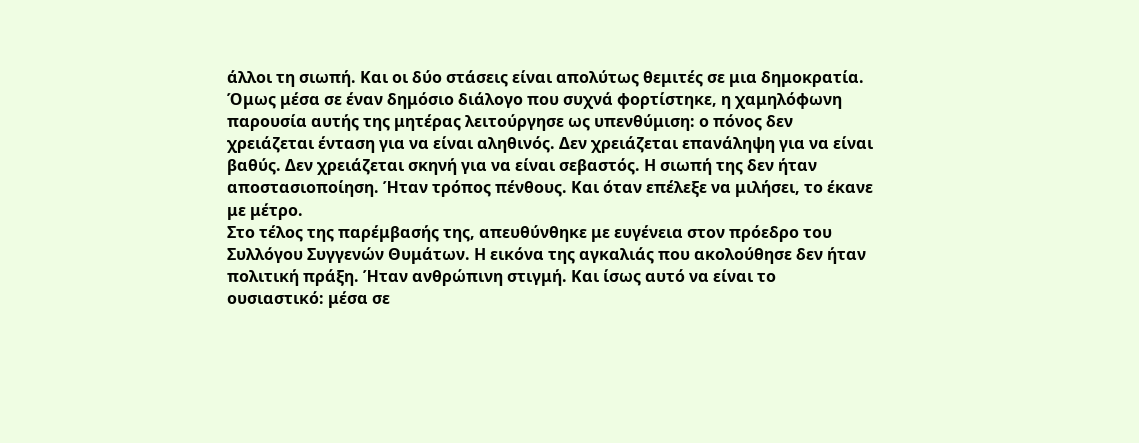άλλοι τη σιωπή. Και οι δύο στάσεις είναι απολύτως θεμιτές σε μια δημοκρατία. Όμως μέσα σε έναν δημόσιο διάλογο που συχνά φορτίστηκε, η χαμηλόφωνη παρουσία αυτής της μητέρας λειτούργησε ως υπενθύμιση: ο πόνος δεν χρειάζεται ένταση για να είναι αληθινός. Δεν χρειάζεται επανάληψη για να είναι βαθύς. Δεν χρειάζεται σκηνή για να είναι σεβαστός. Η σιωπή της δεν ήταν αποστασιοποίηση. Ήταν τρόπος πένθους. Και όταν επέλεξε να μιλήσει, το έκανε με μέτρο.
Στο τέλος της παρέμβασής της, απευθύνθηκε με ευγένεια στον πρόεδρο του Συλλόγου Συγγενών Θυμάτων. Η εικόνα της αγκαλιάς που ακολούθησε δεν ήταν πολιτική πράξη. Ήταν ανθρώπινη στιγμή. Και ίσως αυτό να είναι το ουσιαστικό: μέσα σε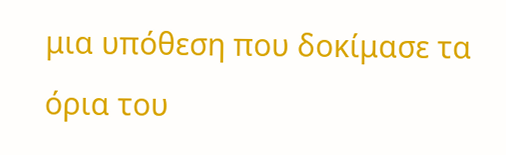μια υπόθεση που δοκίμασε τα όρια του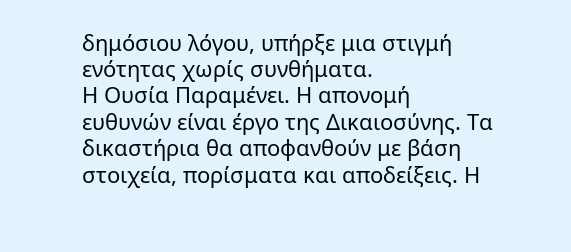δημόσιου λόγου, υπήρξε μια στιγμή ενότητας χωρίς συνθήματα.
Η Ουσία Παραμένει. Η απονομή ευθυνών είναι έργο της Δικαιοσύνης. Τα δικαστήρια θα αποφανθούν με βάση στοιχεία, πορίσματα και αποδείξεις. Η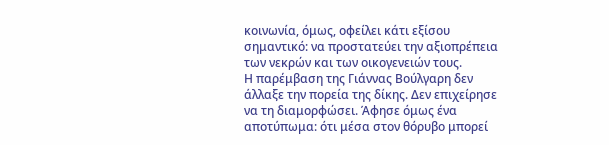κοινωνία, όμως, οφείλει κάτι εξίσου σημαντικό: να προστατεύει την αξιοπρέπεια των νεκρών και των οικογενειών τους.
Η παρέμβαση της Γιάννας Βούλγαρη δεν άλλαξε την πορεία της δίκης. Δεν επιχείρησε να τη διαμορφώσει. Άφησε όμως ένα αποτύπωμα: ότι μέσα στον θόρυβο μπορεί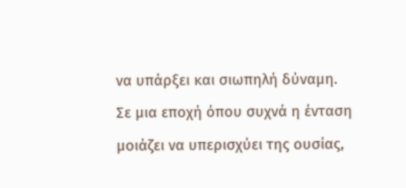να υπάρξει και σιωπηλή δύναμη.
Σε μια εποχή όπου συχνά η ένταση μοιάζει να υπερισχύει της ουσίας,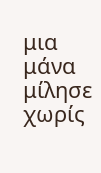μια μάνα μίλησε χωρίς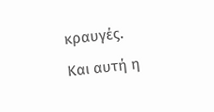κραυγές.
Και αυτή η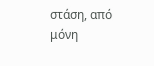στάση, από μόνη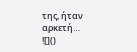της, ήταν αρκετή…
![]()